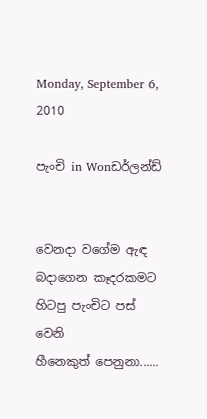Monday, September 6, 2010

පැංචි in Wonඩර්ලන්ඩ්


වෙනදා වගේම ඇඳ බදාගෙන කෑදරකමට හිටපු පැංචිට පස් වෙනි
හීනෙකුත් පෙනුනා......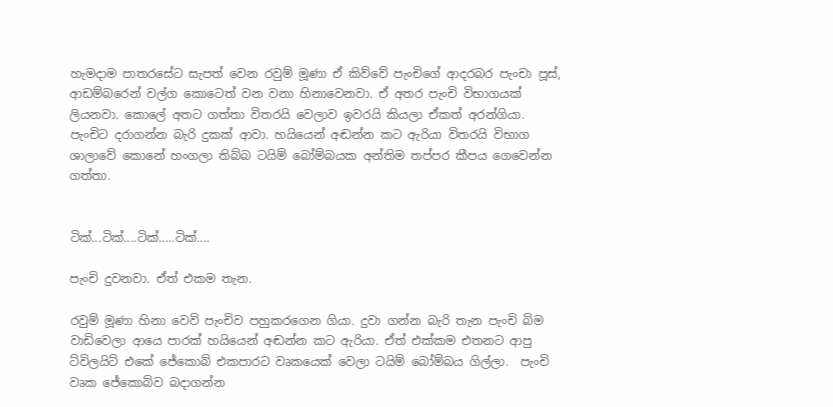හැමදාම පාතරසේට සැපත් වෙන රවුම් මූණා ඒ කිව්වේ පැංචිගේ ආදරබර පැංචා පූස්, ආඩම්බරෙන් වල්ග කොටෙත් වන වනා හිනාවෙනවා. ඒ අතර පැංචි විභාගයක් ලියනවා. කොලේ අතට ගත්තා විතරයි වෙලාව ඉවරයි කියලා ඒකත් අරන්ගියා. පැංචිට දරාගන්න බැරි දුකක් ආවා. හයියෙන් අඬන්න කට ඇරියා විතරයි විභාග ශාලාවේ කොනේ හංගලා තිබ්බ ටයිම් බෝම්බයක අන්තිම තප්පර කීපය ගෙවෙන්න ගත්තා.


ටික්...ටික්....ටික්.....ටික්....

පැංචි දුවනවා. ඒත් එකම තැන.

රවුම් මූණා හිනා වෙවි පැංචිව පහුකරගෙන ගියා. දුවා ගන්න බැරි තැන පැංචි බිම වාඩිවෙලා ආයෙ පාරක් හයියෙන් අඬන්න කට ඇරියා. ඒත් එක්කම එතනට ආපු ට්විලයිට් එකේ ‍ජේකොබ් එකපාරට වෘකයෙක් වෙලා ටයිම් බෝම්බය ගිල්ලා.  පැංචි වෘක ‍ජේකොබ්ව බදාගන්න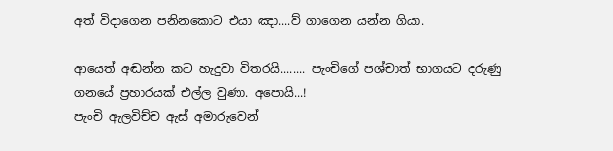අත් විදාගෙන පනිනකොට එයා ඤා....ව් ගාගෙන යන්න ගියා.

ආයෙත් අඬන්න කට හැදුවා විතරයි........ පැංචිගේ පශ්චාත් භාගයට දරුණු ගනයේ ප්‍රහාරයක් එල්ල වුණා. අපොයි...!
පැංචි ඇලවිච්ච ඇස් අමාරුවෙන්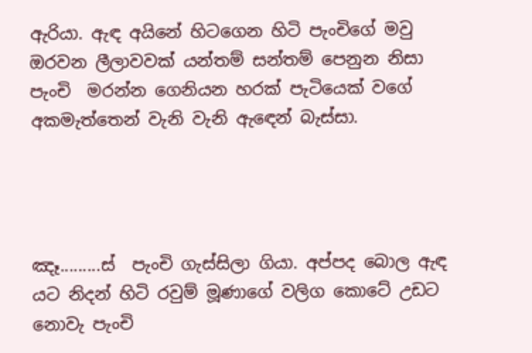ඇරියා. ඇඳ අයිනේ හිටගෙන හිටි පැංචිගේ මවු ඔරවන ලීලාවවක් යන්තම් සන්තම් පෙනුන නිසා පැංචි  මරන්න ගෙනියන හරක් පැටියෙක් වගේ අකමැත්තෙන් වැනි වැනි ඇඳෙන් බැස්සා.




ඤෑ.........ස්  පැංචි ගැස්සිලා ගියා. අප්පද බොල ඇඳ යට ‍නිදන් හිටි රවුම් මූණාගේ වලිග කොටේ උඩට නොවැ පැංචි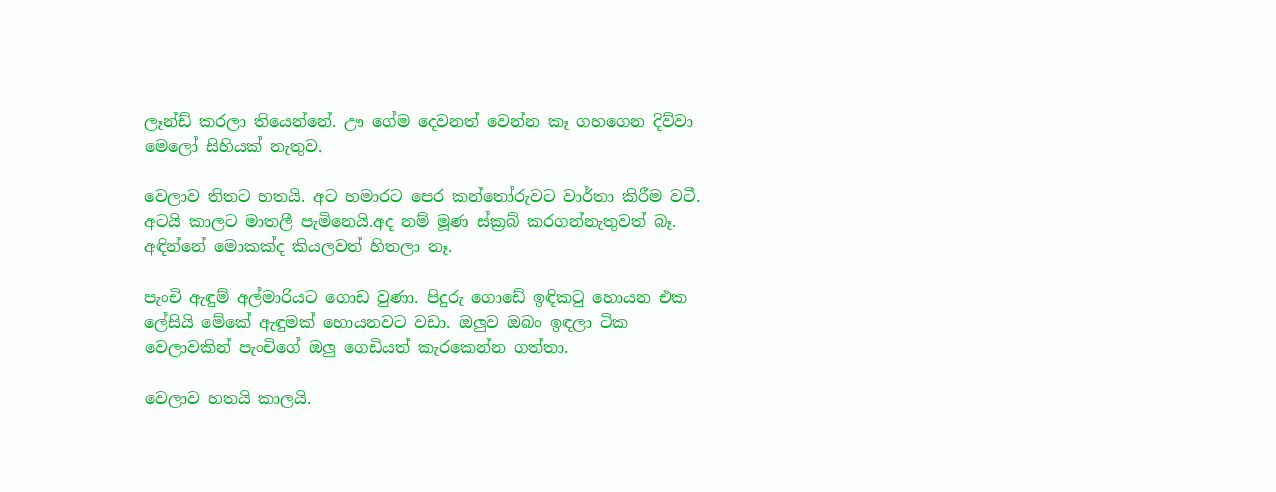ලෑන්ඩ් කරලා තියෙන්නේ. ඌ ගේම දෙවනත් වෙන්න කෑ ගහගෙන දිව්වා මෙලෝ සිහියක් නැතුව.

වෙලාව තිතට හතයි. අට හමාරට පෙර කන්තෝරුවට වාර්තා කිරීම වටී. අටයි කාලට මාතලී පැමිනෙයි.අද නම් මූණ ස්ක්‍රබ් කරගන්නැතුවත් බෑ. අඳින්නේ මොකක්ද කියලවත් හිතලා නෑ.

පැංචි ඇඳුම් අල්මාරියට ගොඩ වුණා. පිදුරු ගොඩේ ඉඳිකටු හොයන එක ලේසියි මේකේ ඇඳුමක් හොයනවට වඩා. ඔලුව ඔබං ඉඳලා ටික වෙලාවකින් පැංචිගේ ඔලු ගෙඩියත් කැරකෙන්න ගත්තා.

වෙලාව හතයි කාලයි.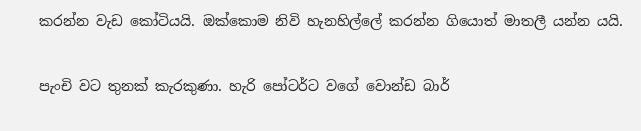කරන්න වැඩ කෝටියයි. ඔක්කොම නිවි හැනහිල්ලේ කරන්න ගියොත් මාතලී යන්න යයි.

පැංචි වට තුනක් කැරකුණා. හැරි පෝටර්ට වගේ වොන්ඩ බාර්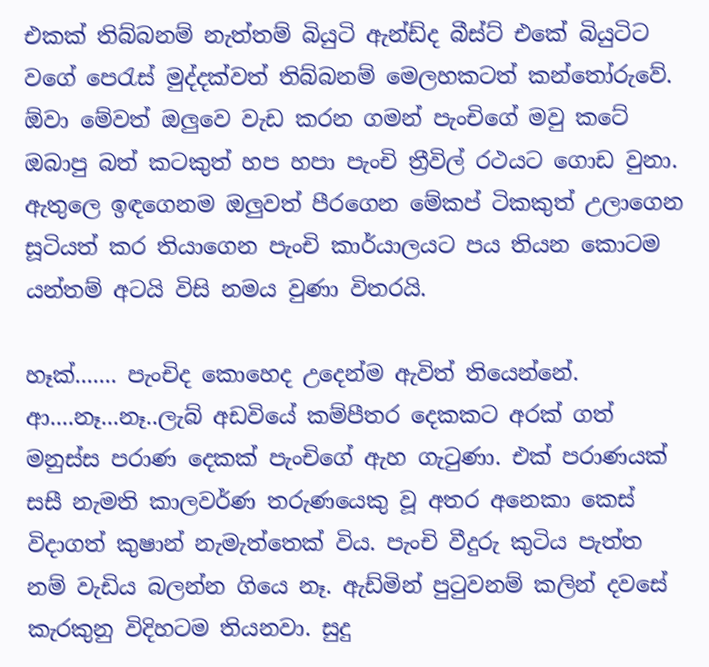එකක් තිබ්බනම් නැත්තම් බියුටි ඇන්ඩ්ද බීස්ට් එකේ බියුටිට වගේ පෙරැස් මුද්දක්වත් තිබ්බනම් මෙලහකටත් කන්තෝරුවේ. ඕවා මේවත් ඔලුවෙ වැඩ කරන ගමන් පැංචිගේ මවු කටේ ඔබාපු බත් කටකුත් හප හපා පැංචි ත්‍රීවිල් රථයට ගොඩ වුනා. ඇතුලෙ ඉඳගෙනම ඔලුවත් පීරගෙන මේකප් ටිකකුත් උලාගෙන සූටියත් කර තියාගෙන පැංචි කාර්යාලයට පය තියන කොටම යන්තම් අටයි විසි නමය වුණා විතරයි.

හෑක්....... පැංචිද කොහෙද උදෙන්ම ඇවිත් තියෙන්නේ.
ආ....නෑ...නෑ..ලැබ් අඩවියේ කම්පීතර දෙකකට අරක් ගත් මනුස්ස පරාණ දෙකක් පැංචිගේ ඇහ ගැටුණා. එක් පරාණයක් සසී නැමති කාලවර්ණ තරුණයෙකු වූ අතර අනෙකා කෙස් විදාගත් කුෂාන් නැමැත්තෙක් විය. පැංචි වීදුරු කුටිය පැත්ත නම් වැඩිය බලන්න ගියෙ නෑ. ඇඩ්මින් පුටුවනම් කලින් දවසේ කැරකුනු විදිහටම තියනවා. සුදු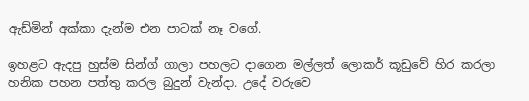ඇඩ්මින් අක්කා දැන්ම එන පාටක් නෑ වගේ.

ඉහළට ඇදපු හුස්ම සින්ග් ගාලා පහලට දාගෙන මල්ලත් ලොකර් කූඩුවේ හිර කරලා හනික පහන පත්තු කරල බුදුන් වැන්දා. උදේ වරුවෙ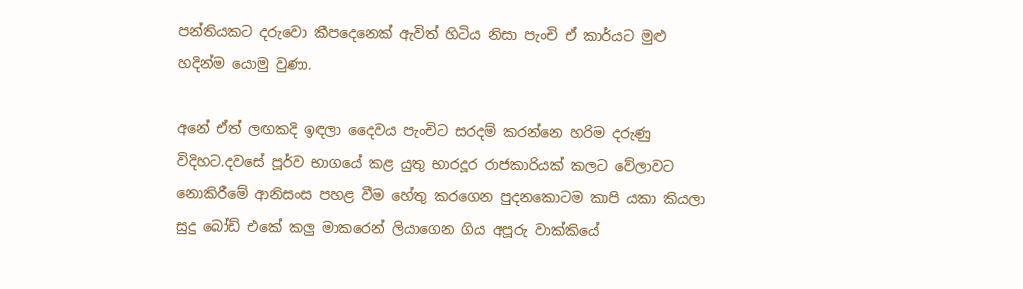පන්තියකට දරුවො කීපදෙනෙක් ඇවිත් හිටිය නිසා පැංචි ඒ කාර්යට මුළු හදින්ම යොමු වුණා.

අනේ ඒත් ලඟකදි ඉඳලා දෛවය පැංචිට සරදම් කරන්නෙ හරිම දරුණු විදිහට.දවසේ පූර්ව භාගයේ කළ යුතු භාරදූර රාජකාරියක් කලට වේලාවට නොකිරීමේ ආනිසංස පහළ වීම හේතු කරගෙන පුදනකොටම කාපි යකා කියලා සුදු බෝඩ් එකේ කලු මාකරෙන් ලියාගෙන ගිය අපූරු වාක්කියේ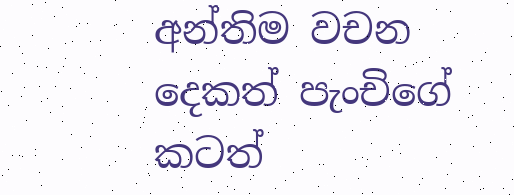අන්තිම වචන දෙකත් පැංචිගේ කටත්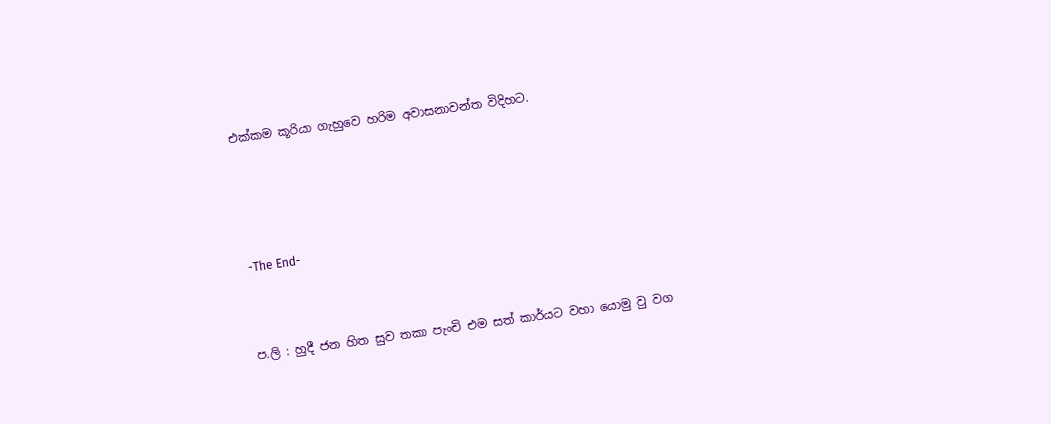එක්කම කූරියා ගැහුවෙ හරිම අවාසනාවන්ත විදිහට.





 -The End-



ප.ලි : හුදී ජන හිත සුව තකා පැංචි එම සත් කාර්යට වහා යොමු වු වග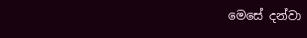මෙසේ දන්වා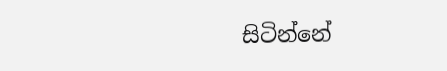සිටින්නේ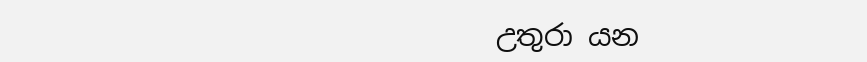උතුරා යන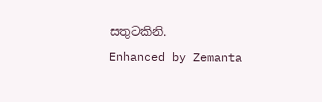සතුටකිනි.
Enhanced by Zemanta